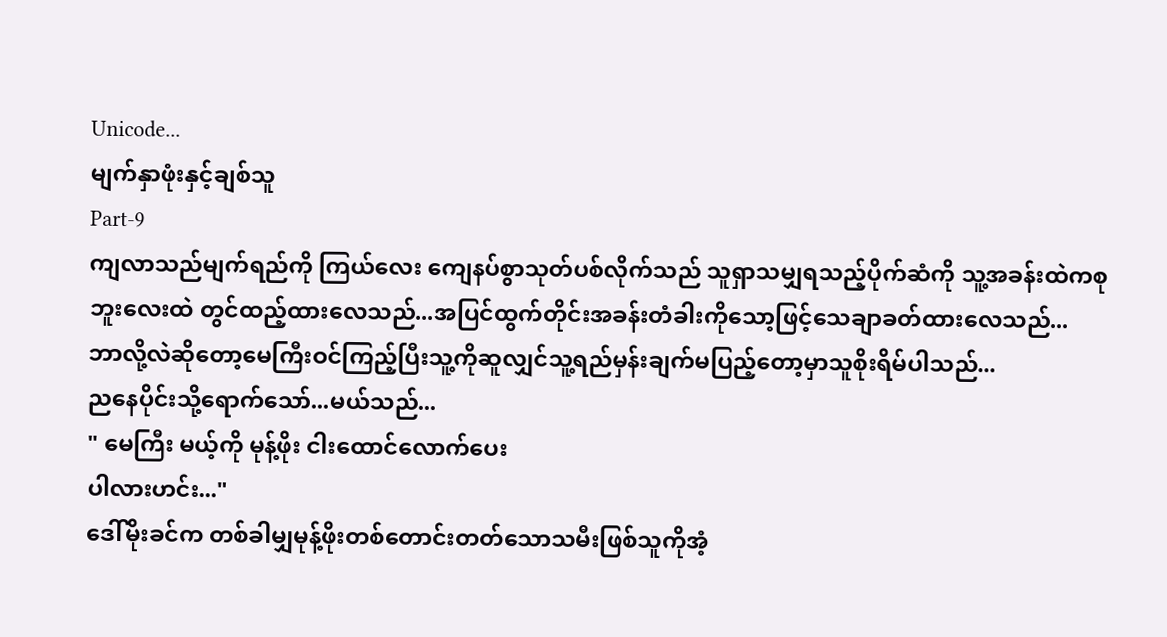Unicode...
မျက်နှာဖုံးနှင့်ချစ်သူ
Part-9
ကျလာသည်မျက်ရည်ကို ကြယ်လေး ကျေနပ်စွာသုတ်ပစ်လိုက်သည် သူရှာသမျှရသည့်ပိုက်ဆံကို သူ့အခန်းထဲကစုဘူးလေးထဲ တွင်ထည့်ထားလေသည်...အပြင်ထွက်တိုင်းအခန်းတံခါးကိုသော့ဖြင့်သေချာခတ်ထားလေသည်...
ဘာလို့လဲဆိုတော့မေကြီးဝင်ကြည့်ပြီးသူ့ကိုဆူလျှင်သူ့ရည်မှန်းချက်မပြည့်တော့မှာသူစိုးရိမ်ပါသည်...
ညနေပိုင်းသို့ရောက်သော်...မယ်သည်...
" မေကြီး မယ့်ကို မုန့်ဖိုး ငါးထောင်လောက်ပေး
ပါလားဟင်း..."
ဒေါ်မိုးခင်က တစ်ခါမျှမုန့်ဖိုးတစ်တောင်းတတ်သောသမီးဖြစ်သူကိုအံ့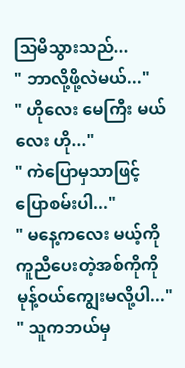သြမိသွားသည်...
" ဘာလို့ဖို့လဲမယ်..."
" ဟိုလေး မေကြီး မယ်လေး ဟို..."
" ကဲပြောမှသာဖြင့်ပြောစမ်းပါ..."
" မနေ့ကလေး မယ့်ကိုကူညီပေးတဲ့အစ်ကိုကို
မုန့်ဝယ်ကျွေးမလို့ပါ..."
" သူကဘယ်မှ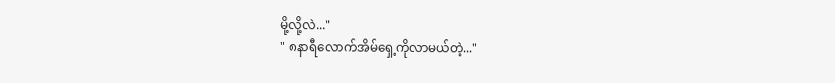မို့လို့လဲ..."
" ၈နာရီလောက်အိမ်ရှေ့ကိုလာမယ်တဲ့..."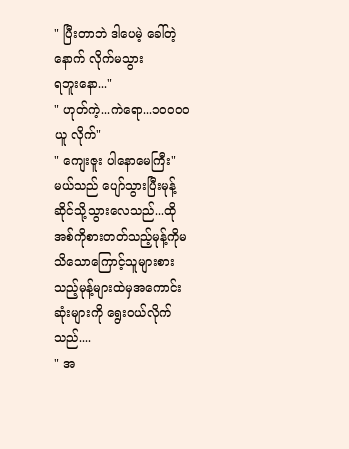" ပြီးတာဘဲ ဒါပေမဲ့ ခေါ်တဲ့နောက် လိုက်မသွား
ရဘူးနော..."
" ဟုတ်ကဲ့...ကဲရော...၁၀၀၀၀ယူ လိုက်"
" ကျေးဇူး ပါနောမေကြီး"
မယ်သည် ပျော်သွားပြီးမုန့်ဆိုင်သို့သွားလေသည်...ထိုအစ်ကိုစားတတ်သည့်မုန့်ကိုမသိသောကြောင့်သူများစားသည့်မုန့်များထဲမှအကောင်းဆုံးများကို ရွေးဝယ်လိုက်သည်....
" အ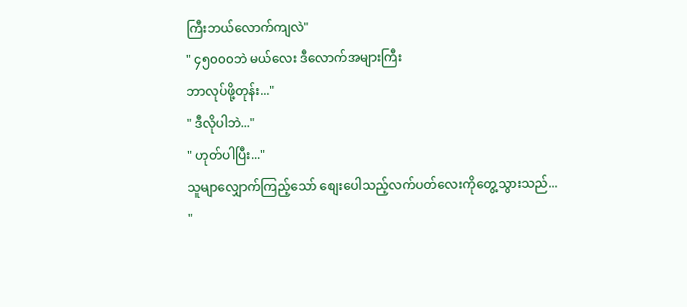ကြီးဘယ်လောက်ကျလဲ"
" ၄၅၀၀၀ဘဲ မယ်လေး ဒီလောက်အများကြီး
ဘာလုပ်ဖို့တုန်း..."
" ဒီလိုပါဘဲ..."
" ဟုတ်ပါပြီး..."
သူမျာလျှောက်ကြည့်သော် စျေးပေါသည့်လက်ပတ်လေးကိုတွေ့သွားသည်...
"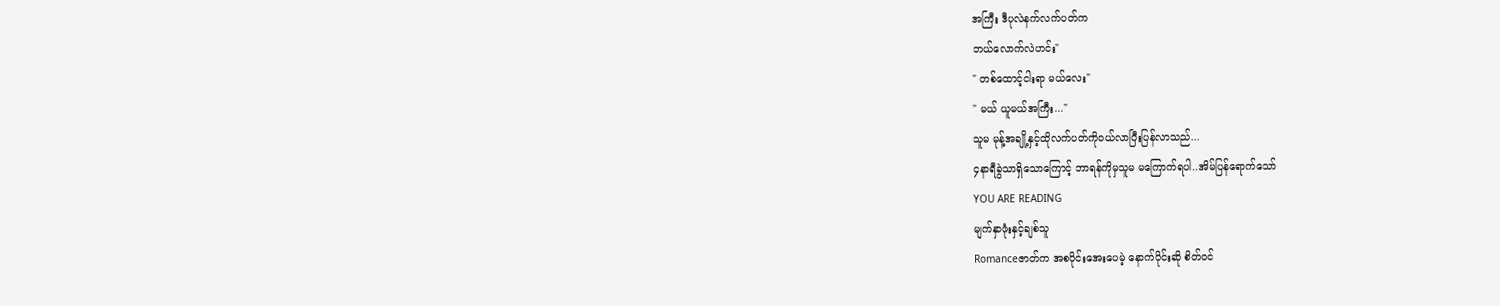အကြီး ဒီပုလဲနက်လက်ပတ်က
ဘယ်လောက်လဲဟင်း"
" တစ်ထောင့်ငါးရာ မယ်လေး"
" မယ် ယူမယ်အကြီး..."
သူမ မုန့်အချို့နှင့်ထိုလက်ပတ်ကိုဝယ်လာပြီးပြန်လာသည်...
၄နာရီခွဲသာရှိသောကြောင့် ဘာရန်ကိုမှသူမ မကြောက်ရပါ..အိမ်ပြန်ရောက်သော်
YOU ARE READING
မျက်နှာဖုံးနှင့်ချစ်သူ
Romanceဇာတ်က အစပိုင်းအေးပေမဲ့ နောက်ပိုင်းဆို စိတ်ဝင်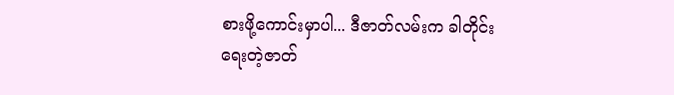စားဖို့ကောင်းမှာပါ... ဒီဇာတ်လမ်းက ခါတိုင်းရေးတဲ့ဇာတ်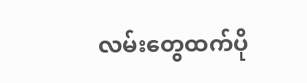လမ်းတွေထက်ပို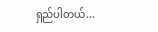ရှည်ပါတယ်...